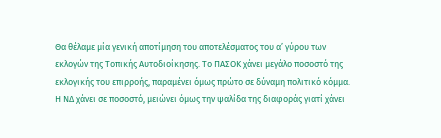Θα θέλαμε μία γενική αποτίμηση του αποτελέσματος του α’ γύρου των εκλογών της Τοπικής Αυτοδιοίκησης. Το ΠΑΣΟΚ χάνει μεγάλο ποσοστό της εκλογικής του επιρροής, παραμένει όμως πρώτο σε δύναμη πολιτικό κόμμα. Η ΝΔ χάνει σε ποσοστό, μειώνει όμως την ψαλίδα της διαφοράς γιατί χάνει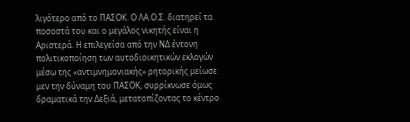λιγότερο από το ΠΑΣΟΚ. Ο ΛΑ.Ο.Σ. διατηρεί τα ποσοστά του και ο μεγάλος νικητής είναι η Αριστερά. Η επιλεγείσα από την ΝΔ έντονη πολιτικοποίηση των αυτοδιοικητικών εκλογών μέσω της «αντιμνημονιακής» ρητορικής μείωσε μεν την δύναμη του ΠΑΣΟΚ, συρρίκνωσε όμως δραματικά την Δεξιά, μετατοπίζοντας το κέντρο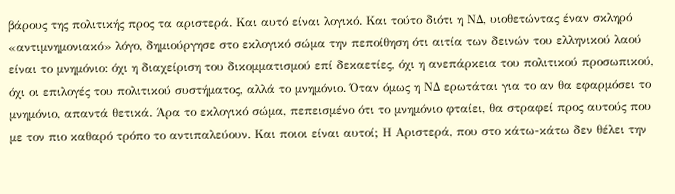βάρους της πολιτικής προς τα αριστερά. Και αυτό είναι λογικό. Και τούτο διότι η ΝΔ, υιοθετώντας έναν σκληρό «αντιμνημονιακό» λόγο, δημιούργησε στο εκλογικό σώμα την πεποίθηση ότι αιτία των δεινών του ελληνικού λαού είναι το μνημόνιο: όχι η διαχείριση του δικομματισμού επί δεκαετίες, όχι η ανεπάρκεια του πολιτικού προσωπικού, όχι οι επιλογές του πολιτικού συστήματος, αλλά το μνημόνιο. Όταν όμως η ΝΔ ερωτάται για το αν θα εφαρμόσει το μνημόνιο, απαντά θετικά. Άρα το εκλογικό σώμα, πεπεισμένο ότι το μνημόνιο φταίει, θα στραφεί προς αυτούς που με τον πιο καθαρό τρόπο το αντιπαλεύουν. Και ποιοι είναι αυτοί; Η Αριστερά, που στο κάτω-κάτω δεν θέλει την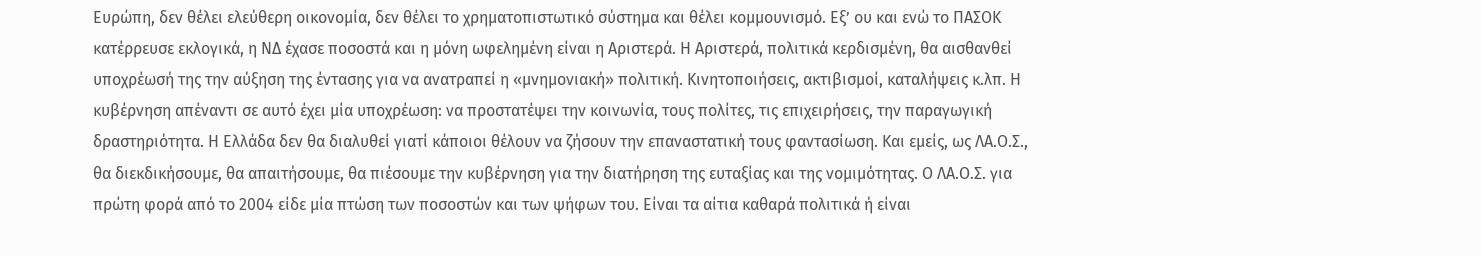Ευρώπη, δεν θέλει ελεύθερη οικονομία, δεν θέλει το χρηματοπιστωτικό σύστημα και θέλει κομμουνισμό. Εξ’ ου και ενώ το ΠΑΣΟΚ κατέρρευσε εκλογικά, η ΝΔ έχασε ποσοστά και η μόνη ωφελημένη είναι η Αριστερά. Η Αριστερά, πολιτικά κερδισμένη, θα αισθανθεί υποχρέωσή της την αύξηση της έντασης για να ανατραπεί η «μνημονιακή» πολιτική. Κινητοποιήσεις, ακτιβισμοί, καταλήψεις κ.λπ. Η κυβέρνηση απέναντι σε αυτό έχει μία υποχρέωση: να προστατέψει την κοινωνία, τους πολίτες, τις επιχειρήσεις, την παραγωγική δραστηριότητα. Η Ελλάδα δεν θα διαλυθεί γιατί κάποιοι θέλουν να ζήσουν την επαναστατική τους φαντασίωση. Και εμείς, ως ΛΑ.Ο.Σ., θα διεκδικήσουμε, θα απαιτήσουμε, θα πιέσουμε την κυβέρνηση για την διατήρηση της ευταξίας και της νομιμότητας. Ο ΛΑ.Ο.Σ. για πρώτη φορά από το 2004 είδε μία πτώση των ποσοστών και των ψήφων του. Είναι τα αίτια καθαρά πολιτικά ή είναι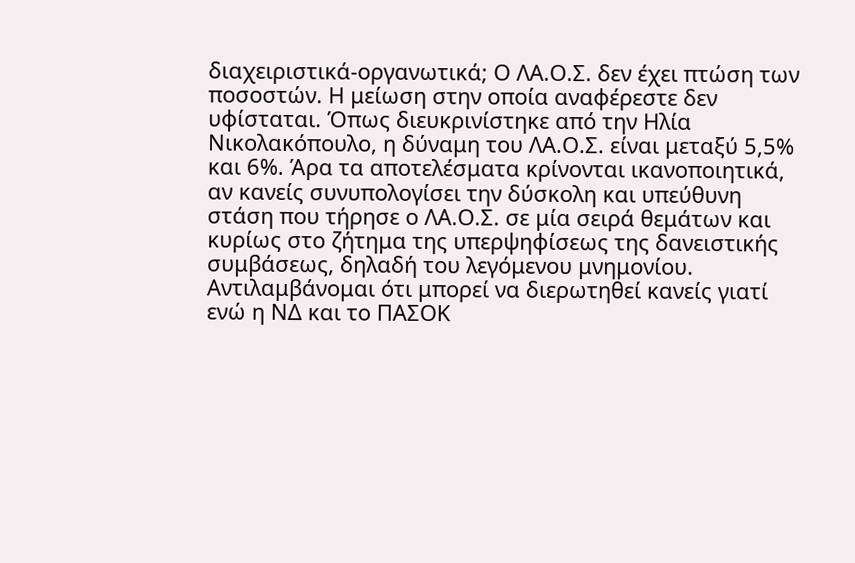διαχειριστικά-οργανωτικά; Ο ΛΑ.Ο.Σ. δεν έχει πτώση των ποσοστών. Η μείωση στην οποία αναφέρεστε δεν υφίσταται. Όπως διευκρινίστηκε από την Ηλία Νικολακόπουλο, η δύναμη του ΛΑ.Ο.Σ. είναι μεταξύ 5,5% και 6%. Άρα τα αποτελέσματα κρίνονται ικανοποιητικά, αν κανείς συνυπολογίσει την δύσκολη και υπεύθυνη στάση που τήρησε ο ΛΑ.Ο.Σ. σε μία σειρά θεμάτων και κυρίως στο ζήτημα της υπερψηφίσεως της δανειστικής συμβάσεως, δηλαδή του λεγόμενου μνημονίου. Αντιλαμβάνομαι ότι μπορεί να διερωτηθεί κανείς γιατί ενώ η ΝΔ και το ΠΑΣΟΚ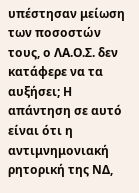υπέστησαν μείωση των ποσοστών τους, ο ΛΑ.Ο.Σ. δεν κατάφερε να τα αυξήσει; Η απάντηση σε αυτό είναι ότι η αντιμνημονιακή ρητορική της ΝΔ,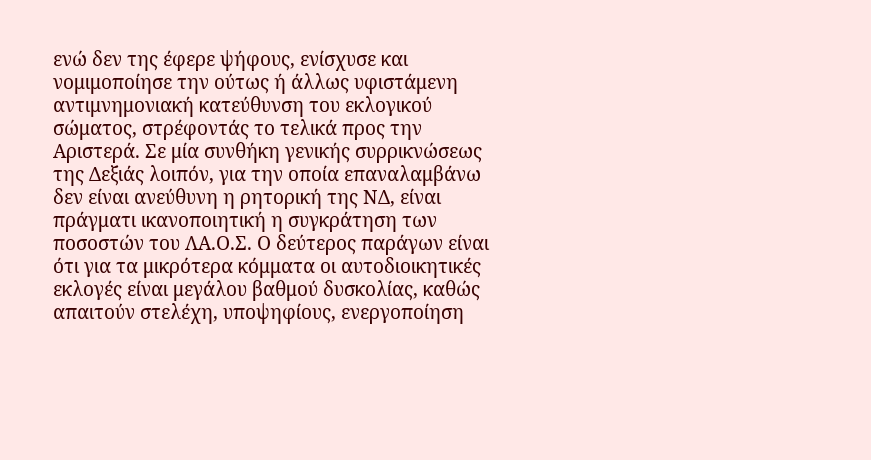ενώ δεν της έφερε ψήφους, ενίσχυσε και νομιμοποίησε την ούτως ή άλλως υφιστάμενη αντιμνημονιακή κατεύθυνση του εκλογικού σώματος, στρέφοντάς το τελικά προς την Αριστερά. Σε μία συνθήκη γενικής συρρικνώσεως της Δεξιάς λοιπόν, για την οποία επαναλαμβάνω δεν είναι ανεύθυνη η ρητορική της ΝΔ, είναι πράγματι ικανοποιητική η συγκράτηση των ποσοστών του ΛΑ.Ο.Σ. Ο δεύτερος παράγων είναι ότι για τα μικρότερα κόμματα οι αυτοδιοικητικές εκλογές είναι μεγάλου βαθμού δυσκολίας, καθώς απαιτούν στελέχη, υποψηφίους, ενεργοποίηση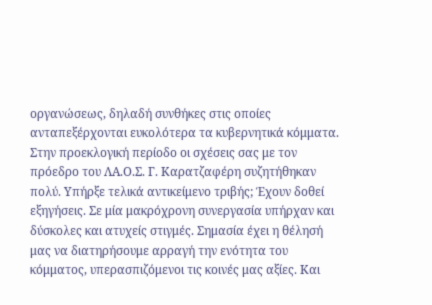οργανώσεως, δηλαδή συνθήκες στις οποίες ανταπεξέρχονται ευκολότερα τα κυβερνητικά κόμματα. Στην προεκλογική περίοδο οι σχέσεις σας με τον πρόεδρο του ΛΑ.Ο.Σ. Γ. Καρατζαφέρη συζητήθηκαν πολύ. Υπήρξε τελικά αντικείμενο τριβής; Έχουν δοθεί εξηγήσεις. Σε μία μακρόχρονη συνεργασία υπήρχαν και δύσκολες και ατυχείς στιγμές. Σημασία έχει η θέλησή μας να διατηρήσουμε αρραγή την ενότητα του κόμματος, υπερασπιζόμενοι τις κοινές μας αξίες. Και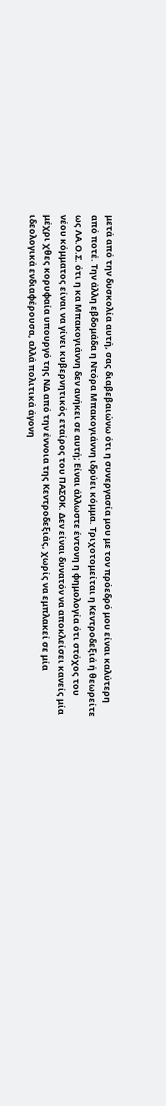μετά από την δυσκολία αυτή, σας διαβεβαιώνω ότι η συνεργασία μου με τον πρόεδρό μου είναι καλύτερη από ποτέ. Την άλλη εβδομάδα η Ντόρα Μπακογιάννη ιδρύει κόμμα. Τριχοτομείται η Κεντροδεξιά ή θεωρείτε ως ΛΑ.Ο.Σ. ότι η κα Μπακογιάννη δεν ανήκει σε αυτή; Είναι άλλωστε έντονη η φημολογία ότι στόχος του νέου κόμματος είναι να γίνει κυβερνητικός εταίρος του ΠΑΣΟΚ. Δεν είναι δυνατόν να αποκλείσει κανείς μία μέχρι χθες κορυφαία υπουργό της ΝΔ από την έννοια της Κεντροδεξιάς, χωρίς να εμπλακεί σε μία ιδεολογικά ενδιαφέρουσα, αλλά πολιτικά άγονη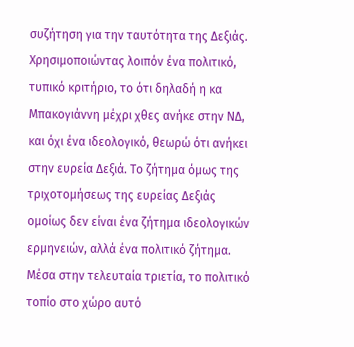συζήτηση για την ταυτότητα της Δεξιάς. Χρησιμοποιώντας λοιπόν ένα πολιτικό, τυπικό κριτήριο, το ότι δηλαδή η κα Μπακογιάννη μέχρι χθες ανήκε στην ΝΔ, και όχι ένα ιδεολογικό, θεωρώ ότι ανήκει στην ευρεία Δεξιά. Το ζήτημα όμως της τριχοτομήσεως της ευρείας Δεξιάς ομοίως δεν είναι ένα ζήτημα ιδεολογικών ερμηνειών, αλλά ένα πολιτικό ζήτημα. Μέσα στην τελευταία τριετία, το πολιτικό τοπίο στο χώρο αυτό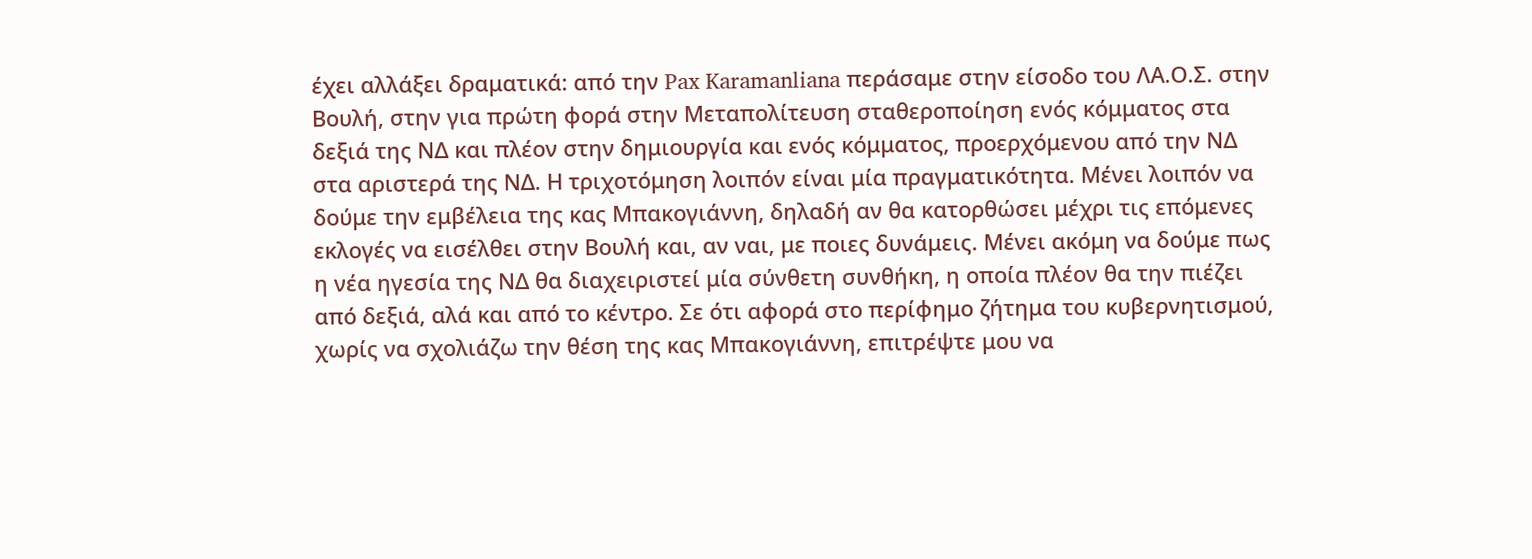έχει αλλάξει δραματικά: από την Pax Karamanliana περάσαμε στην είσοδο του ΛΑ.Ο.Σ. στην Βουλή, στην για πρώτη φορά στην Μεταπολίτευση σταθεροποίηση ενός κόμματος στα δεξιά της ΝΔ και πλέον στην δημιουργία και ενός κόμματος, προερχόμενου από την ΝΔ στα αριστερά της ΝΔ. Η τριχοτόμηση λοιπόν είναι μία πραγματικότητα. Μένει λοιπόν να δούμε την εμβέλεια της κας Μπακογιάννη, δηλαδή αν θα κατορθώσει μέχρι τις επόμενες εκλογές να εισέλθει στην Βουλή και, αν ναι, με ποιες δυνάμεις. Μένει ακόμη να δούμε πως η νέα ηγεσία της ΝΔ θα διαχειριστεί μία σύνθετη συνθήκη, η οποία πλέον θα την πιέζει από δεξιά, αλά και από το κέντρο. Σε ότι αφορά στο περίφημο ζήτημα του κυβερνητισμού, χωρίς να σχολιάζω την θέση της κας Μπακογιάννη, επιτρέψτε μου να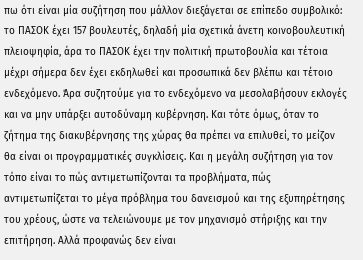πω ότι είναι μία συζήτηση που μάλλον διεξάγεται σε επίπεδο συμβολικό: το ΠΑΣΟΚ έχει 157 βουλευτές, δηλαδή μία σχετικά άνετη κοινοβουλευτική πλειοψηφία, άρα το ΠΑΣΟΚ έχει την πολιτική πρωτοβουλία και τέτοια μέχρι σήμερα δεν έχει εκδηλωθεί και προσωπικά δεν βλέπω και τέτοιο ενδεχόμενο. Άρα συζητούμε για το ενδεχόμενο να μεσολαβήσουν εκλογές και να μην υπάρξει αυτοδύναμη κυβέρνηση. Και τότε όμως, όταν το ζήτημα της διακυβέρνησης της χώρας θα πρέπει να επιλυθεί, το μείζον θα είναι οι προγραμματικές συγκλίσεις. Και η μεγάλη συζήτηση για τον τόπο είναι το πώς αντιμετωπίζονται τα προβλήματα, πώς αντιμετωπίζεται το μέγα πρόβλημα του δανεισμού και της εξυπηρέτησης του χρέους, ώστε να τελειώνουμε με τον μηχανισμό στήριξης και την επιτήρηση. Αλλά προφανώς δεν είναι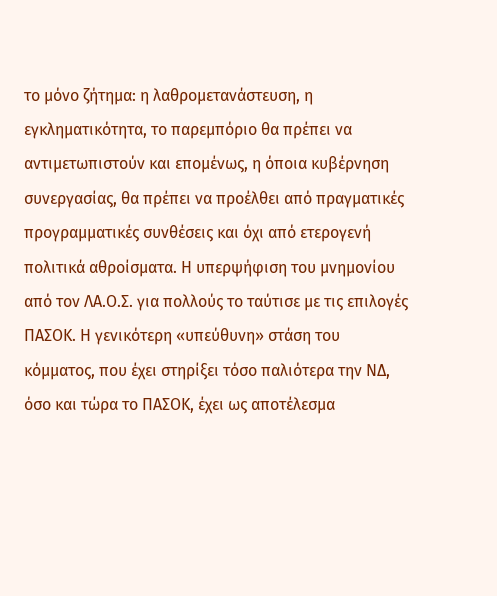το μόνο ζήτημα: η λαθρομετανάστευση, η εγκληματικότητα, το παρεμπόριο θα πρέπει να αντιμετωπιστούν και επομένως, η όποια κυβέρνηση συνεργασίας, θα πρέπει να προέλθει από πραγματικές προγραμματικές συνθέσεις και όχι από ετερογενή πολιτικά αθροίσματα. Η υπερψήφιση του μνημονίου από τον ΛΑ.Ο.Σ. για πολλούς το ταύτισε με τις επιλογές ΠΑΣΟΚ. Η γενικότερη «υπεύθυνη» στάση του κόμματος, που έχει στηρίξει τόσο παλιότερα την ΝΔ, όσο και τώρα το ΠΑΣΟΚ, έχει ως αποτέλεσμα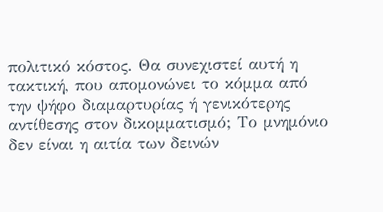πολιτικό κόστος. Θα συνεχιστεί αυτή η τακτική, που απομονώνει το κόμμα από την ψήφο διαμαρτυρίας ή γενικότερης αντίθεσης στον δικομματισμό; Το μνημόνιο δεν είναι η αιτία των δεινών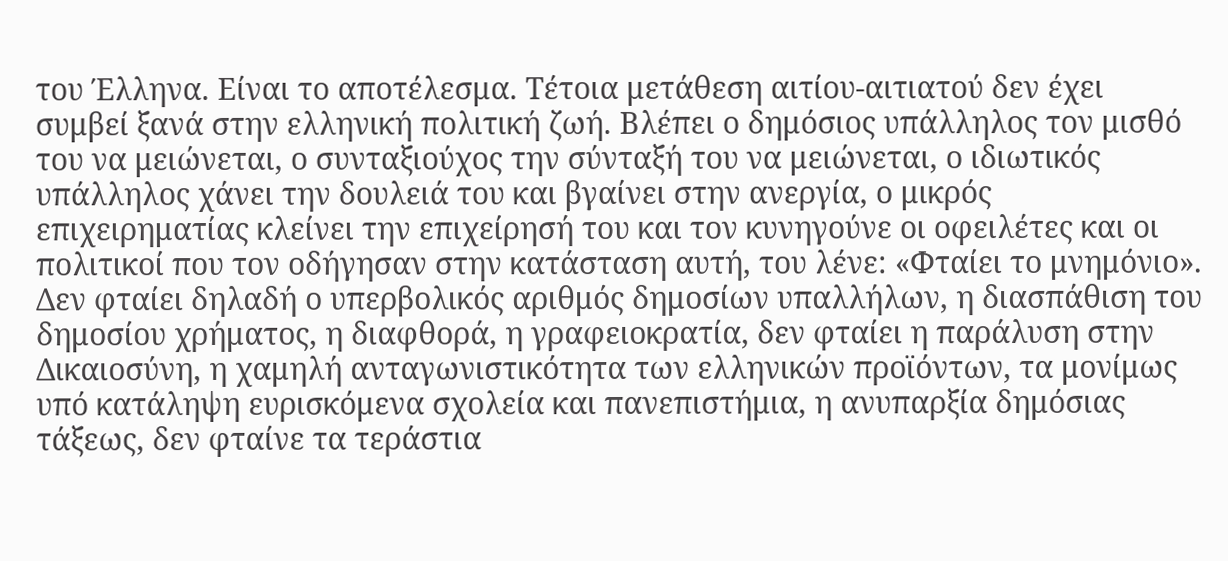του Έλληνα. Είναι το αποτέλεσμα. Τέτοια μετάθεση αιτίου-αιτιατού δεν έχει συμβεί ξανά στην ελληνική πολιτική ζωή. Βλέπει ο δημόσιος υπάλληλος τον μισθό του να μειώνεται, ο συνταξιούχος την σύνταξή του να μειώνεται, ο ιδιωτικός υπάλληλος χάνει την δουλειά του και βγαίνει στην ανεργία, ο μικρός επιχειρηματίας κλείνει την επιχείρησή του και τον κυνηγούνε οι οφειλέτες και οι πολιτικοί που τον οδήγησαν στην κατάσταση αυτή, του λένε: «Φταίει το μνημόνιο». Δεν φταίει δηλαδή ο υπερβολικός αριθμός δημοσίων υπαλλήλων, η διασπάθιση του δημοσίου χρήματος, η διαφθορά, η γραφειοκρατία, δεν φταίει η παράλυση στην Δικαιοσύνη, η χαμηλή ανταγωνιστικότητα των ελληνικών προϊόντων, τα μονίμως υπό κατάληψη ευρισκόμενα σχολεία και πανεπιστήμια, η ανυπαρξία δημόσιας τάξεως, δεν φταίνε τα τεράστια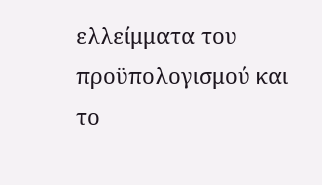ελλείμματα του προϋπολογισμού και το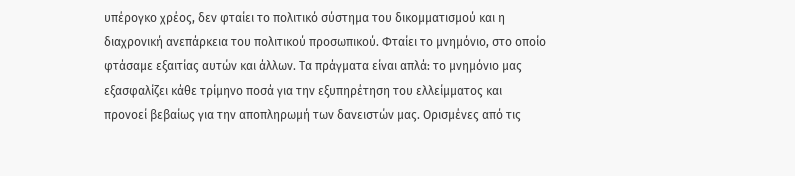υπέρογκο χρέος, δεν φταίει το πολιτικό σύστημα του δικομματισμού και η διαχρονική ανεπάρκεια του πολιτικού προσωπικού. Φταίει το μνημόνιο, στο οποίο φτάσαμε εξαιτίας αυτών και άλλων. Τα πράγματα είναι απλά: το μνημόνιο μας εξασφαλίζει κάθε τρίμηνο ποσά για την εξυπηρέτηση του ελλείμματος και προνοεί βεβαίως για την αποπληρωμή των δανειστών μας. Ορισμένες από τις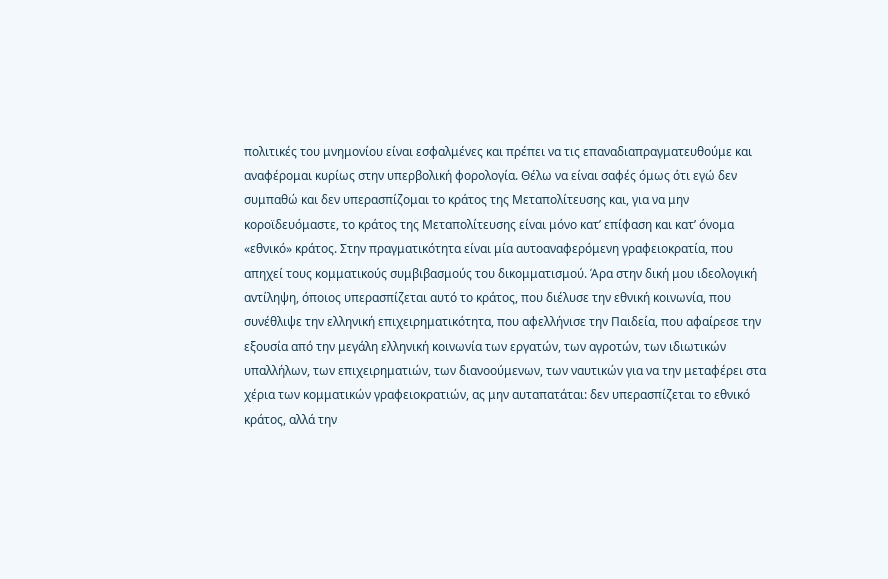πολιτικές του μνημονίου είναι εσφαλμένες και πρέπει να τις επαναδιαπραγματευθούμε και αναφέρομαι κυρίως στην υπερβολική φορολογία. Θέλω να είναι σαφές όμως ότι εγώ δεν συμπαθώ και δεν υπερασπίζομαι το κράτος της Μεταπολίτευσης και, για να μην κοροϊδευόμαστε, το κράτος της Μεταπολίτευσης είναι μόνο κατ’ επίφαση και κατ’ όνομα «εθνικό» κράτος. Στην πραγματικότητα είναι μία αυτοαναφερόμενη γραφειοκρατία, που απηχεί τους κομματικούς συμβιβασμούς του δικομματισμού. Άρα στην δική μου ιδεολογική αντίληψη, όποιος υπερασπίζεται αυτό το κράτος, που διέλυσε την εθνική κοινωνία, που συνέθλιψε την ελληνική επιχειρηματικότητα, που αφελλήνισε την Παιδεία, που αφαίρεσε την εξουσία από την μεγάλη ελληνική κοινωνία των εργατών, των αγροτών, των ιδιωτικών υπαλλήλων, των επιχειρηματιών, των διανοούμενων, των ναυτικών για να την μεταφέρει στα χέρια των κομματικών γραφειοκρατιών, ας μην αυταπατάται: δεν υπερασπίζεται το εθνικό κράτος, αλλά την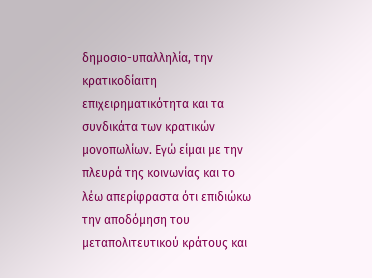δημοσιο-υπαλληλία, την κρατικοδίαιτη επιχειρηματικότητα και τα συνδικάτα των κρατικών μονοπωλίων. Εγώ είμαι με την πλευρά της κοινωνίας και το λέω απερίφραστα ότι επιδιώκω την αποδόμηση του μεταπολιτευτικού κράτους και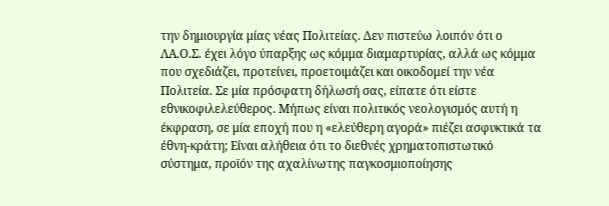την δημιουργία μίας νέας Πολιτείας. Δεν πιστεύω λοιπόν ότι ο ΛΑ.Ο.Σ. έχει λόγο ύπαρξης ως κόμμα διαμαρτυρίας, αλλά ως κόμμα που σχεδιάζει, προτείνει, προετοιμάζει και οικοδομεί την νέα Πολιτεία. Σε μία πρόσφατη δήλωσή σας, είπατε ότι είστε εθνικοφιλελεύθερος. Μήπως είναι πολιτικός νεολογισμός αυτή η έκφραση, σε μία εποχή που η «ελεύθερη αγορά» πιέζει ασφυκτικά τα έθνη-κράτη; Είναι αλήθεια ότι το διεθνές χρηματοπιστωτικό σύστημα, προϊόν της αχαλίνωτης παγκοσμιοποίησης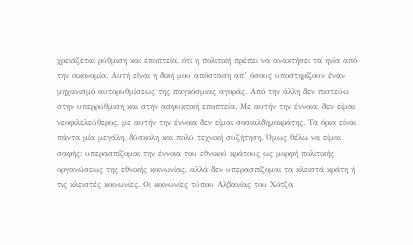χρειάζεται ρύθμιση και εποπτεία, ότι η πολιτική πρέπει να ανακτήσει τα ηνία από την οικονομία. Αυτή είναι η δική μου απόσταση απ’ όσους υποστηρίζουν έναν μηχανισμό αυτορυθμίσεως της παγκόσμιας αγοράς. Από την άλλη δεν πιστεύω στην υπερρύθμιση και στην ασφυκτική εποπτεία. Με αυτήν την έννοια, δεν είμαι νεοφιλελεύθερος, με αυτήν την έννοια δεν είμαι σοσιαλδημοκράτης. Τα όρια είναι πάντα μία μεγάλη, δύσκολη και πολύ τεχνική συζήτηση. Όμως θέλω να είμαι σαφής: υπερασπίζομαι την έννοια του εθνικού κράτους ως μορφή πολιτικής οργανώσεως της εθνικής κοινωνίας, αλλά δεν υπερασπίζομαι τα κλειστά κράτη ή τις κλειστές κοινωνίες. Οι κοινωνίες τύπου Αλβανίας του Χότζα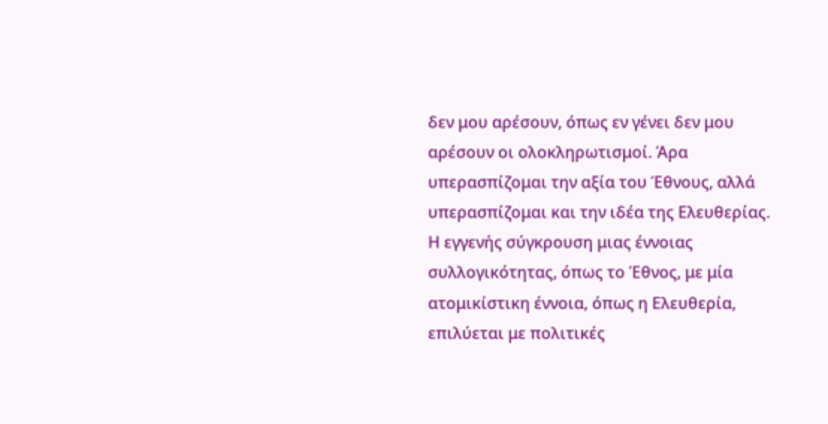δεν μου αρέσουν, όπως εν γένει δεν μου αρέσουν οι ολοκληρωτισμοί. Άρα υπερασπίζομαι την αξία του Έθνους, αλλά υπερασπίζομαι και την ιδέα της Ελευθερίας. Η εγγενής σύγκρουση μιας έννοιας συλλογικότητας, όπως το Έθνος, με μία ατομικίστικη έννοια, όπως η Ελευθερία, επιλύεται με πολιτικές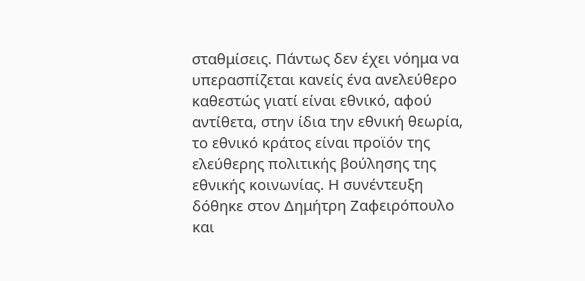σταθμίσεις. Πάντως δεν έχει νόημα να υπερασπίζεται κανείς ένα ανελεύθερο καθεστώς γιατί είναι εθνικό, αφού αντίθετα, στην ίδια την εθνική θεωρία, το εθνικό κράτος είναι προϊόν της ελεύθερης πολιτικής βούλησης της εθνικής κοινωνίας. Η συνέντευξη δόθηκε στον Δημήτρη Ζαφειρόπουλο και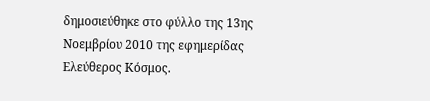δημοσιεύθηκε στο φύλλο της 13ης Νοεμβρίου 2010 της εφημερίδας Ελεύθερος Κόσμος.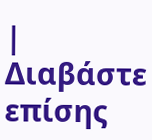|
Διαβάστε επίσης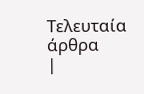Τελευταία άρθρα
|